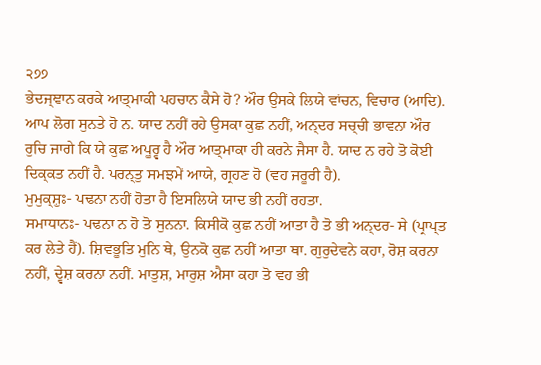੨੭੭
ਭੇਦਜ੍ਞਾਨ ਕਰਕੇ ਆਤ੍ਮਾਕੀ ਪਹਚਾਨ ਕੈਸੇ ਹੋ? ਔਰ ਉਸਕੇ ਲਿਯੇ ਵਾਂਚਨ, ਵਿਚਾਰ (ਆਦਿ). ਆਪ ਲੋਗ ਸੁਨਤੇ ਹੋ ਨ. ਯਾਦ ਨਹੀਂ ਰਹੇ ਉਸਕਾ ਕੁਛ ਨਹੀਂ, ਅਨ੍ਦਰ ਸਚ੍ਚੀ ਭਾਵਨਾ ਔਰ ਰੁਚਿ ਜਾਗੇ ਕਿ ਯੇ ਕੁਛ ਅਪੂਰ੍ਵ ਹੈ ਔਰ ਆਤ੍ਮਾਕਾ ਹੀ ਕਰਨੇ ਜੈਸਾ ਹੈ. ਯਾਦ ਨ ਰਹੇ ਤੋ ਕੋਈ ਦਿਕ੍ਕਤ ਨਹੀਂ ਹੈ. ਪਰਨ੍ਤੁ ਸਮਝਮੇਂ ਆਯੇ, ਗ੍ਰਹਣ ਹੋ (ਵਹ ਜਰੂਰੀ ਹੈ).
ਮੁਮੁਕ੍ਸ਼ੁਃ- ਪਢਨਾ ਨਹੀਂ ਹੋਤਾ ਹੈ ਇਸਲਿਯੇ ਯਾਦ ਭੀ ਨਹੀਂ ਰਹਤਾ.
ਸਮਾਧਾਨਃ- ਪਢਨਾ ਨ ਹੋ ਤੋ ਸੁਨਨਾ. ਕਿਸੀਕੋ ਕੁਛ ਨਹੀਂ ਆਤਾ ਹੈ ਤੋ ਭੀ ਅਨ੍ਦਰ- ਸੇ (ਪ੍ਰਾਪ੍ਤ ਕਰ ਲੇਤੇ ਹੈਂ). ਸ਼ਿਵਭੂਤਿ ਮੁਨਿ ਥੇ, ਉਨਕੋ ਕੁਛ ਨਹੀਂ ਆਤਾ ਥਾ. ਗੁਰੁਦੇਵਨੇ ਕਹਾ, ਰੋਸ਼ ਕਰਨਾ ਨਹੀਂ, ਦ੍ਵੇਸ਼ ਕਰਨਾ ਨਹੀਂ. ਮਾਤੁਸ਼, ਮਾਰੁਸ਼ ਐਸਾ ਕਹਾ ਤੋ ਵਹ ਭੀ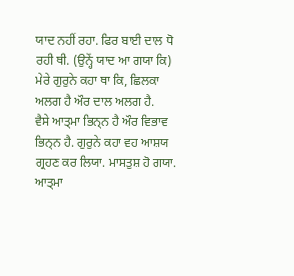ਯਾਦ ਨਹੀਂ ਰਹਾ. ਫਿਰ ਬਾਈ ਦਾਲ ਧੋ ਰਹੀ ਥੀ. (ਉਨ੍ਹੇਂ ਯਾਦ ਆ ਗਯਾ ਕਿ) ਮੇਰੇ ਗੁਰੁਨੇ ਕਹਾ ਥਾ ਕਿ, ਛਿਲਕਾ ਅਲਗ ਹੈ ਔਰ ਦਾਲ ਅਲਗ ਹੈ.
ਵੈਸੇ ਆਤ੍ਮਾ ਭਿਨ੍ਨ ਹੈ ਔਰ ਵਿਭਾਵ ਭਿਨ੍ਨ ਹੈ. ਗੁਰੁਨੇ ਕਹਾ ਵਹ ਆਸ਼ਯ ਗ੍ਰਹਣ ਕਰ ਲਿਯਾ. ਮਾਸਤੁਸ਼ ਹੋ ਗਯਾ. ਆਤ੍ਮਾ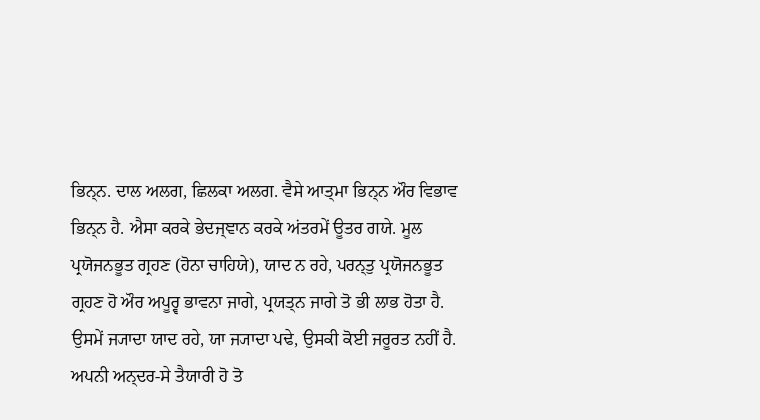ਭਿਨ੍ਨ. ਦਾਲ ਅਲਗ, ਛਿਲਕਾ ਅਲਗ. ਵੈਸੇ ਆਤ੍ਮਾ ਭਿਨ੍ਨ ਔਰ ਵਿਭਾਵ ਭਿਨ੍ਨ ਹੈ. ਐਸਾ ਕਰਕੇ ਭੇਦਜ੍ਞਾਨ ਕਰਕੇ ਅਂਤਰਮੇਂ ਊਤਰ ਗਯੇ. ਮੂਲ ਪ੍ਰਯੋਜਨਭੂਤ ਗ੍ਰਹਣ (ਹੋਨਾ ਚਾਹਿਯੇ), ਯਾਦ ਨ ਰਹੇ, ਪਰਨ੍ਤੁ ਪ੍ਰਯੋਜਨਭੂਤ ਗ੍ਰਹਣ ਹੋ ਔਰ ਅਪੂਰ੍ਵ ਭਾਵਨਾ ਜਾਗੇ, ਪ੍ਰਯਤ੍ਨ ਜਾਗੇ ਤੋ ਭੀ ਲਾਭ ਹੋਤਾ ਹੈ. ਉਸਮੇਂ ਜ੍ਯਾਦਾ ਯਾਦ ਰਹੇ, ਯਾ ਜ੍ਯਾਦਾ ਪਢੇ, ਉਸਕੀ ਕੋਈ ਜਰੂਰਤ ਨਹੀਂ ਹੈ. ਅਪਨੀ ਅਨ੍ਦਰ-ਸੇ ਤੈਯਾਰੀ ਹੋ ਤੋ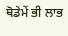ਥੋਡੇਮੇਂ ਭੀ ਲਾਭ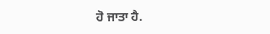ਹੋ ਜਾਤਾ ਹੈ.